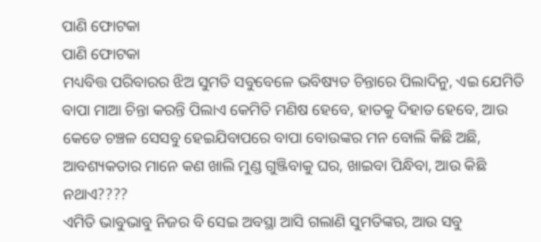ପାଣି ଫୋଟକା
ପାଣି ଫୋଟକା
ମଧ୍ୟବିତ୍ତ ପରିବାରର ଝିଅ ସୁମତି ସବୁବେଳେ ଭବିଷ୍ୟତ ଚିନ୍ତାରେ ପିଲାଦିନୁ, ଏଇ ଯେମିତି ବାପା ମାଆ ଚିନ୍ତା କରନ୍ତି ପିଲାଏ କେମିତି ମଣିଷ ହେବେ, ହାତକୁ ଦିହାତ ହେବେ, ଆଉ କେଡେ ଚଞ୍ଚଳ ସେସବୁ ହେଇଯିବାପରେ ବାପା ବୋଉଙ୍କର ମନ ବୋଲି କିଛି ଅଛି, ଆବଶ୍ୟକତାର ମାନେ କଣ ଖାଲି ମୁଣ୍ଡ ଗୁଞ୍ଜିବାକୁ ଘର, ଖାଇବା ପିନ୍ଧିବା, ଆଉ କିଛି ନଥାଏ????
ଏମିତି ଭାବୁଭାବୁ ନିଜର ବି ସେଇ ଅବସ୍ଥା ଆସି ଗଲାଣି ସୁମତିଙ୍କର, ଆଉ ସବୁ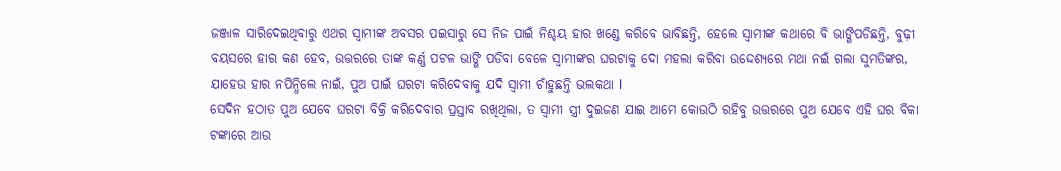ଜଞ୍ଜାଳ ସାରିଦେଇଥିବାରୁ ଏଥର ସ୍ୱାମୀଙ୍କ ଅବସର ପଇସାରୁ ସେ ନିଜ ପାଇଁ ନିଶ୍ଚୟ ହାର ଖଣ୍ଡେ କରିବେ ଭାବିଛନ୍ତି, ହେଲେ ସ୍ୱାମୀଙ୍କ କଥାରେ ବି ଭାଙ୍ଗିପଡିଛନ୍ତି, ବୁଢ଼ୀ ବୟସରେ ହାର କଣ ହେବ, ଉତ୍ତରରେ ତାଙ୍କ କର୍ଣ୍ଣ ପଟଳ ଭାଙ୍ଗି ପଡିବା ବେଳେ ସ୍ୱାମୀଙ୍କର ଘରଟାକୁ ଦୋ ମହଲା କରିବା ଉଦ୍ଦେଶ୍ୟରେ ମଥା ନଇଁ ଗଲା ସୁମତିଙ୍କର, ଯାହେଉ ହାର ନପିନ୍ଧିଲେ ନାଇଁ, ପୁଅ ପାଇଁ ଘରଟା କରିଦେବାକୁ ଯଦି ସ୍ୱାମୀ ଚାଁହୁଛନ୍ତି ଭଲକଥା l
ସେଦିନ ହଠାତ ପୁଅ ଯେବେ ଘରଟା ବିକ୍ରି କରିଦେବାର ପ୍ରସ୍ତାବ ରଖିଥିଲା, ତ ସ୍ୱାମୀ ସ୍ତ୍ରୀ ଦୁଇଜଣ ଯାଇ ଆମେ କୋଉଠି ରହିବୁ ଉତ୍ତରରେ ପୁଅ ଯେବେ ଏହି ଘର ବିକା ଟଙ୍କାରେ ଆଉ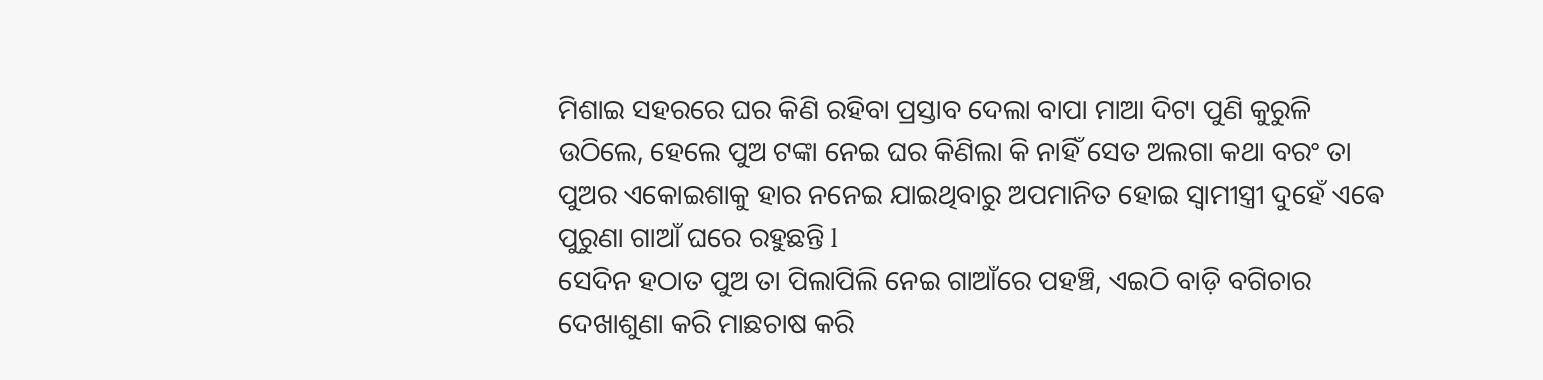ମିଶାଇ ସହରରେ ଘର କିଣି ରହିବା ପ୍ରସ୍ତାବ ଦେଲା ବାପା ମାଆ ଦିଟା ପୁଣି କୁରୁଳି ଉଠିଲେ, ହେଲେ ପୁଅ ଟଙ୍କା ନେଇ ଘର କିଣିଲା କି ନାହିଁ ସେତ ଅଲଗା କଥା ବରଂ ତା ପୁଅର ଏକୋଇଶାକୁ ହାର ନନେଇ ଯାଇଥିବାରୁ ଅପମାନିତ ହୋଇ ସ୍ୱାମୀସ୍ତ୍ରୀ ଦୁହେଁ ଏଵେ ପୁରୁଣା ଗାଆଁ ଘରେ ରହୁଛନ୍ତି l
ସେଦିନ ହଠାତ ପୁଅ ତା ପିଲାପିଲି ନେଇ ଗାଆଁରେ ପହଞ୍ଚି, ଏଇଠି ବାଡ଼ି ବଗିଚାର ଦେଖାଶୁଣା କରି ମାଛଚାଷ କରି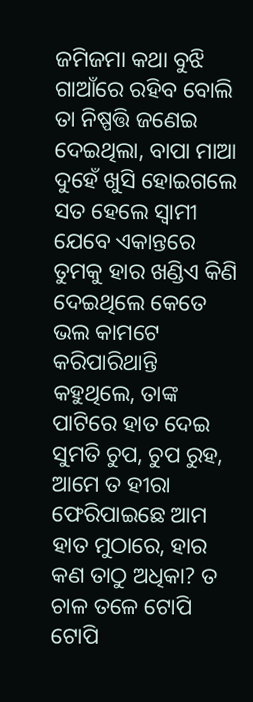ଜମିଜମା କଥା ବୁଝି ଗାଆଁରେ ରହିବ ବୋଲି ତା ନିଷ୍ପତ୍ତି ଜଣେଇ ଦେଇଥିଲା, ବାପା ମାଆ ଦୁହେଁ ଖୁସି ହୋଇଗଲେ ସତ ହେଲେ ସ୍ୱାମୀ ଯେବେ ଏକାନ୍ତରେ ତୁମକୁ ହାର ଖଣ୍ଡିଏ କିଣି ଦେଇଥିଲେ କେତେ ଭଲ କାମଟେ କରିପାରିଥାନ୍ତି କହୁଥିଲେ, ତାଙ୍କ ପାଟିରେ ହାତ ଦେଇ ସୁମତି ଚୁପ, ଚୁପ ରୁହ, ଆମେ ତ ହୀରା ଫେରିପାଇଛେ ଆମ ହାତ ମୁଠାରେ, ହାର କଣ ତାଠୁ ଅଧିକା? ତ ଚାଳ ତଳେ ଟୋପି ଟୋପି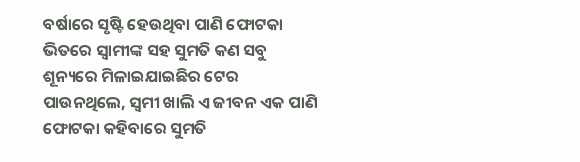ବର୍ଷାରେ ସୃଷ୍ଟି ହେଉଥିବା ପାଣି ଫୋଟକା ଭିତରେ ସ୍ୱାମୀଙ୍କ ସହ ସୁମତି କଣ ସବୁ ଶୂନ୍ୟରେ ମିଳାଇଯାଇଛିର ଟେର ପାଉନଥିଲେ, ସ୍ୱମୀ ଖାଲି ଏ ଜୀବନ ଏକ ପାଣି ଫୋଟକା କହିବାରେ ସୁମତି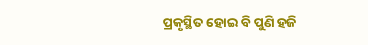ପ୍ରକୃସ୍ଥିତ ହୋଇ ବି ପୁଣି ହଜି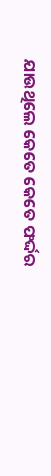ଯାଉଥିଲେ କେତେ କେତେ ଫର୍ଦ୍ଦର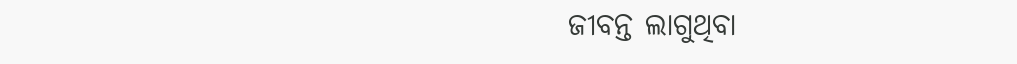ଜୀବନ୍ତ ଲାଗୁଥିବା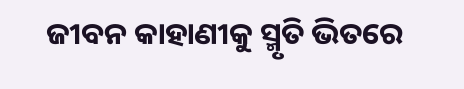ଜୀବନ କାହାଣୀକୁ ସ୍ମୃତି ଭିତରେ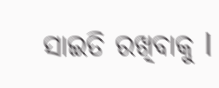ସାଇତି ରଖିବାକୁ l